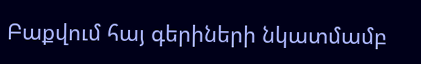Բաքվում հայ գերիների նկատմամբ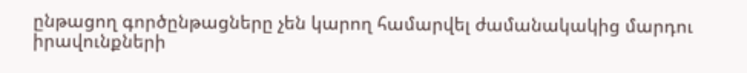ընթացող գործընթացները չեն կարող համարվել ժամանակակից մարդու իրավունքների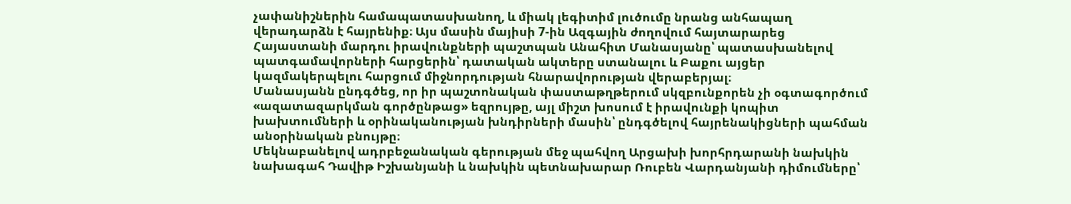չափանիշներին համապատասխանող, և միակ լեգիտիմ լուծումը նրանց անհապաղ վերադարձն է հայրենիք։ Այս մասին մայիսի 7-ին Ազգային ժողովում հայտարարեց Հայաստանի մարդու իրավունքների պաշտպան Անահիտ Մանասյանը՝ պատասխանելով պատգամավորների հարցերին՝ դատական ակտերը ստանալու և Բաքու այցեր կազմակերպելու հարցում միջնորդության հնարավորության վերաբերյալ։
Մանասյանն ընդգծեց, որ իր պաշտոնական փաստաթղթերում սկզբունքորեն չի օգտագործում «ազատազարկման գործընթաց» եզրույթը, այլ միշտ խոսում է իրավունքի կոպիտ խախտումների և օրինականության խնդիրների մասին՝ ընդգծելով հայրենակիցների պահման անօրինական բնույթը։
Մեկնաբանելով ադրբեջանական գերության մեջ պահվող Արցախի խորհրդարանի նախկին նախագահ Դավիթ Իշխանյանի և նախկին պետնախարար Ռուբեն Վարդանյանի դիմումները՝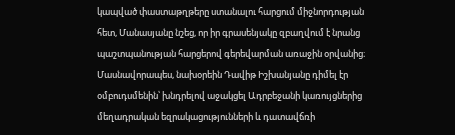կապված փաստաթղթերը ստանալու հարցում միջնորդության հետ, Մանասյանը նշեց, որ իր գրասենյակը զբաղվում է նրանց պաշտպանության հարցերով գերեվարման առաջին օրվանից։
Մասնավորապես, նախօրեին Դավիթ Իշխանյանը դիմել էր օմբուդսմենին՝ խնդրելով աջակցել Ադրբեջանի կառույցներից մեղադրական եզրակացությունների և դատավճռի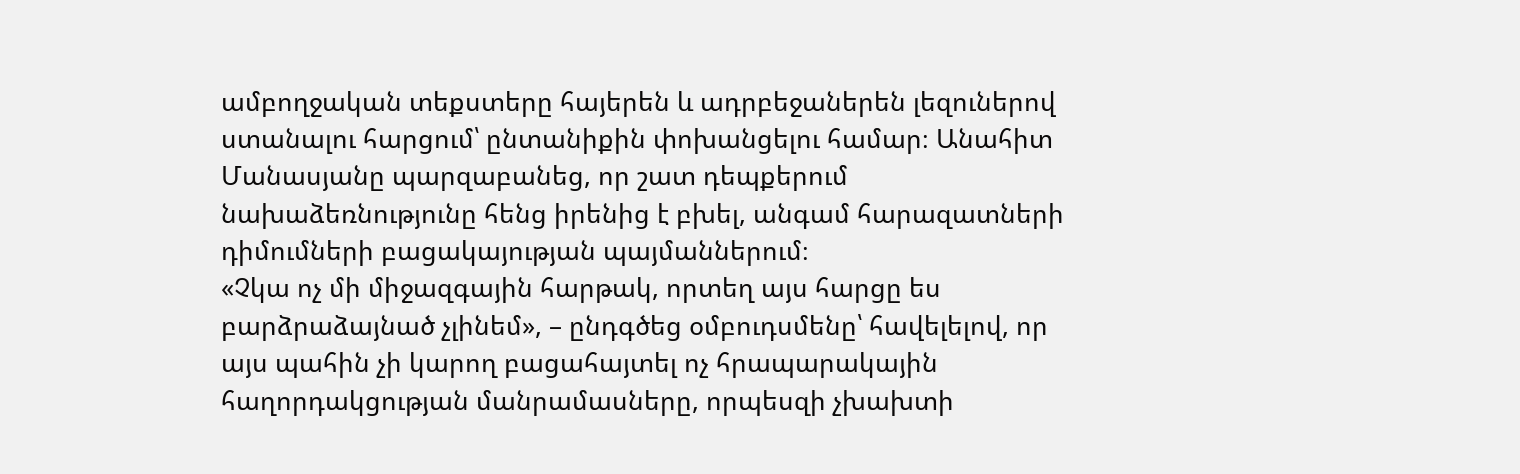ամբողջական տեքստերը հայերեն և ադրբեջաներեն լեզուներով ստանալու հարցում՝ ընտանիքին փոխանցելու համար։ Անահիտ Մանասյանը պարզաբանեց, որ շատ դեպքերում նախաձեռնությունը հենց իրենից է բխել, անգամ հարազատների դիմումների բացակայության պայմաններում։
«Չկա ոչ մի միջազգային հարթակ, որտեղ այս հարցը ես բարձրաձայնած չլինեմ», – ընդգծեց օմբուդսմենը՝ հավելելով, որ այս պահին չի կարող բացահայտել ոչ հրապարակային հաղորդակցության մանրամասները, որպեսզի չխախտի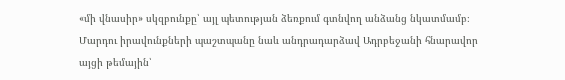«մի վնասիր» սկզբունքը՝ այլ պետության ձեռքում գտնվող անձանց նկատմամբ։
Մարդու իրավունքների պաշտպանը նաև անդրադարձավ Ադրբեջանի հնարավոր այցի թեմային՝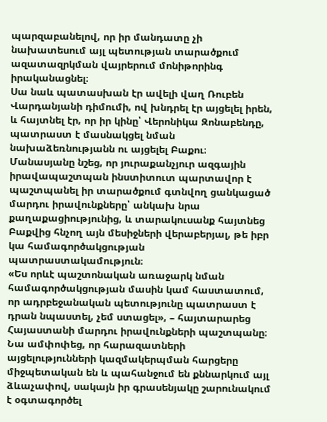պարզաբանելով, որ իր մանդատը չի նախատեսում այլ պետության տարածքում ազատազրկման վայրերում մոնիթորինգ իրականացնել։
Սա նաև պատասխան էր ավելի վաղ Ռուբեն Վարդանյանի դիմումի, ով խնդրել էր այցելել իրեն, և հայտնել էր, որ իր կինը՝ Վերոնիկա Զոնաբենդը, պատրաստ է մասնակցել նման նախաձեռնությանն ու այցելել Բաքու։
Մանասյանը նշեց, որ յուրաքանչյուր ազգային իրավապաշտպան ինստիտուտ պարտավոր է պաշտպանել իր տարածքում գտնվող ցանկացած մարդու իրավունքները՝ անկախ նրա քաղաքացիությունից, և տարակուսանք հայտնեց Բաքվից հնչող այն մեսիջների վերաբերյալ, թե իբր կա համագործակցության պատրաստակամություն։
«Ես որևէ պաշտոնական առաջարկ նման համագործակցության մասին կամ հաստատում, որ ադրբեջանական պետությունը պատրաստ է դրան նպաստել, չեմ ստացել», – հայտարարեց Հայաստանի մարդու իրավունքների պաշտպանը։ Նա ամփոփեց, որ հարազատների այցելությունների կազմակերպման հարցերը միջպետական են և պահանջում են քննարկում այլ ձևաչափով, սակայն իր գրասենյակը շարունակում է օգտագործել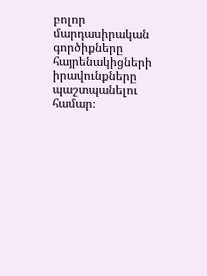բոլոր մարդասիրական գործիքները հայրենակիցների իրավունքները պաշտպանելու համար։